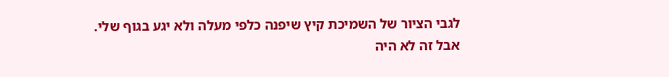לגבי הציור של השמיכת קיץ שיפנה כלפי מעלה ולא יגע בגוף שלי.
אבל זה לא היה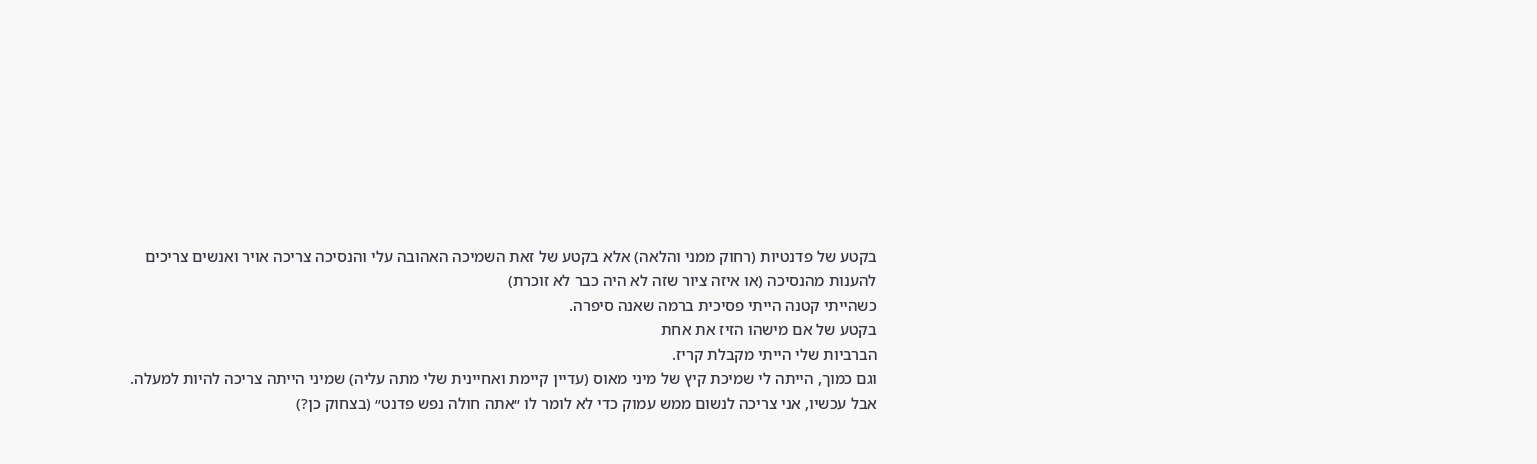בקטע של פדנטיות (רחוק ממני והלאה) אלא בקטע של זאת השמיכה האהובה עלי והנסיכה צריכה אויר ואנשים צריכים להענות מהנסיכה (או איזה ציור שזה לא היה כבר לא זוכרת)
כשהייתי קטנה הייתי פסיכית ברמה שאנה סיפרה.
בקטע של אם מישהו הזיז את אחת
הברביות שלי הייתי מקבלת קריז.
וגם כמוך, הייתה לי שמיכת קיץ של מיני מאוס (עדיין קיימת ואחיינית שלי מתה עליה) שמיני הייתה צריכה להיות למעלה.
אבל עכשיו, אני צריכה לנשום ממש עמוק כדי לא לומר לו ״אתה חולה נפש פדנט״ (בצחוק כן?)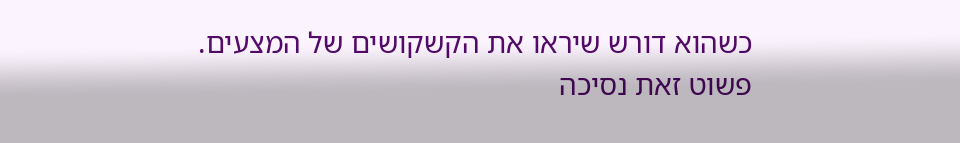כשהוא דורש שיראו את הקשקושים של המצעים.
פשוט זאת נסיכה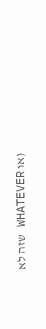(או WHATEVER שזה לא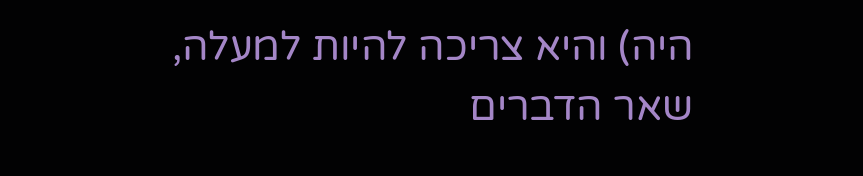היה) והיא צריכה להיות למעלה, שאר הדברים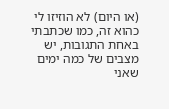(או היום) לא הוזיזו לי כהוא זה, כמו שכתבתי באחת התגובות, יש מצבים של כמה ימים שאני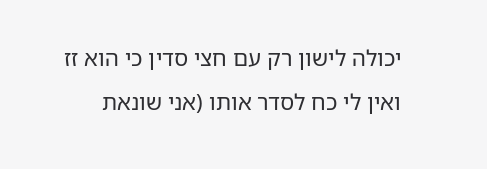יכולה לישון רק עם חצי סדין כי הוא זז ואין לי כח לסדר אותו (אני שונאת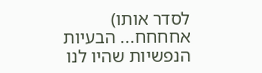לסדר אותו)
אחחחח... הבעיות הנפשיות שהיו לנו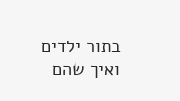בתור ילדים ואיך שהם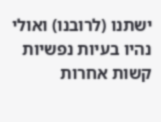ישתנו (לרובנו) ואולי נהיו בעיות נפשיות קשות אחרות